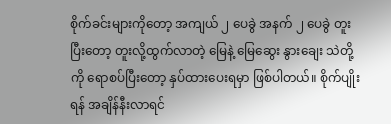စိုက်ခင်းများကိုတော့ အကျယ် ၂ ပေခွဲ အနက် ၂ ပေခွဲ တူးပြီးတော့ တူးလို့ထွက်လာတဲ့ မြေနဲ့ မြေဆွေး နွားချေး သဲတို့ကို ရောစပ်ပြီးတော့ နှပ်ထားပေးရမှာ ဖြစ်ပါတယ်။ စိုက်ပျိုးရန် အချိန်နီးလာရင်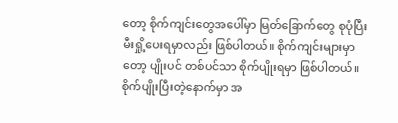တော့ စိုက်ကျင်းတွေအပေါ်မှာ မြတ်ခြောက်တွေ စုပုံပြီး မီးရှို့ပေးရမှာလည်း ဖြစ်ပါတယ်။ စိုက်ကျင်းများမှာတော့ ပျိုးပင် တစ်ပင်သာ စိုက်ပျိုးရမှာ ဖြစ်ပါတယ်။ စိုက်ပျိုးပြီးတဲ့နောက်မှာ အ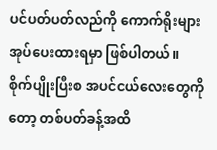ပင်ပတ်ပတ်လည်ကို ကောက်ရိုးများ အုပ်ပေးထားရမှာ ဖြစ်ပါတယ်။
စိုက်ပျိုးပြီးစ အပင်ငယ်လေးတွေကိုတော့ တစ်ပတ်ခန့်အထိ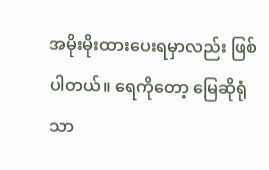အမိုးမိုးထားပေးရမှာလည်း ဖြစ်ပါတယ်။ ရေကိုတော့ မြေဆိုရုံသာ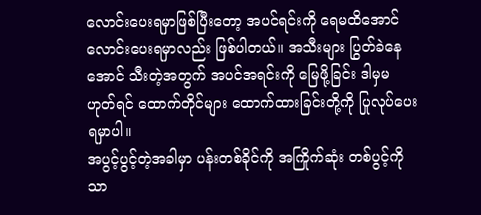လောင်းပေးရမှာဖြစ်ပြီးတော့ အပင်ရင်းကို ရေမထိအောင် လောင်းပေးရမှာလည်း ဖြစ်ပါတယ်။ အသီးများ ပြွတ်ခဲနေအောင် သီးတဲ့အတွက် အပင်အရင်းကို မြေဖို့ခြင်း ဒါမှမဟုတ်ရင် ထောက်တိုင်များ ထောက်ထားခြင်းတို့ကို ပြုလုပ်ပေးရမှာပါ။
အပွင့်ပွင့်တဲ့အခါမှာ ပန်းတစ်ခိုင်ကို အကြိုက်ဆုံး တစ်ပွင့်ကိုသာ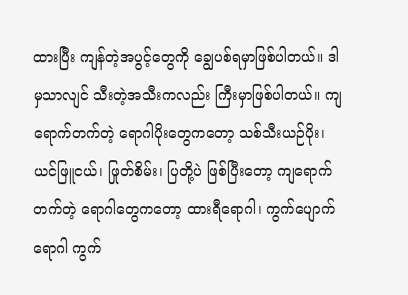ထားပြီး ကျန်တဲ့အပွင့်တွေကို ချွေပစ်ရမှာဖြစ်ပါတယ်။ ဒါမှသာလျင် သီးတဲ့အသီးကလည်း ကြီးမှာဖြစ်ပါတယ်။ ကျရောက်တက်တဲ့ ရောဂါပိုးတွေကတော့ သစ်သီးယဉ်ပိုး၊ ယင်ဖြူငယ်၊ ဖြုတ်စိမ်း၊ ပြတို့ပဲ ဖြစ်ပြီးတော့ ကျရောက်တက်တဲ့ ရောဂါတွေကတော့ ထားရီရောဂါ၊ ကွက်ပျောက်ရောဂါ ကွက်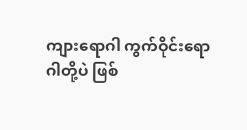ကျားရောဂါ ကွက်ဝိုင်းရောဂါတို့ပဲ ဖြစ်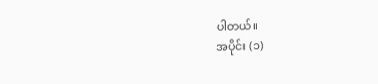ပါတယ်။
အပိုင်း (၁)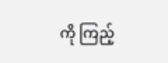ကို ကြည့်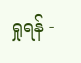ရှုရန် -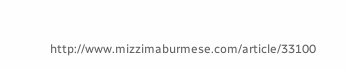http://www.mizzimaburmese.com/article/33100